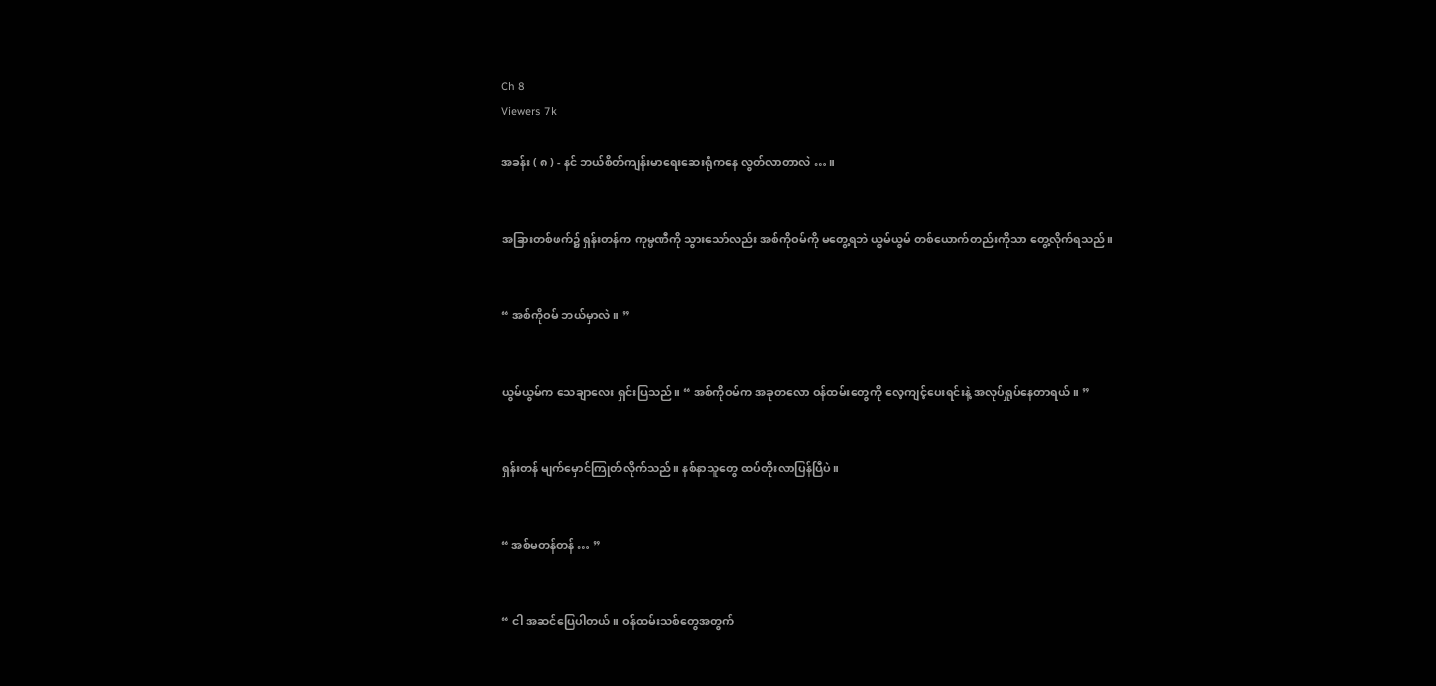Ch 8
Viewers 7k

အခန်း ( ၈ ) - နင် ဘယ်စိတ်ကျန်းမာရေးဆေးရုံကနေ လွတ်လာတာလဲ … ။


အခြားတစ်ဖက်၌ ရှန်းတန်က ကုမ္ပဏီကို သွားသော်လည်း အစ်ကိုဝမ်ကို မတွေ့ရဘဲ ယွမ်ယွမ် တစ်ယောက်တည်းကိုသာ တွေ့လိုက်ရသည်။


“ အစ်ကိုဝမ် ဘယ်မှာလဲ။ ”


ယွမ်ယွမ်က သေချာလေး ရှင်းပြသည်။ “ အစ်ကိုဝမ်က အခုတလော ဝန်ထမ်းတွေကို လေ့ကျင့်ပေးရင်းနဲ့ အလုပ်ရှုပ်နေတာရယ်။ ”


ရှန်းတန် မျက်မှောင်ကြုတ်လိုက်သည်။ နစ်နာသူတွေ ထပ်တိုးလာပြန်ပြီပဲ။


“ အစ်မတန်တန် … ”


“ ငါ အဆင်ပြေပါတယ်။ ဝန်ထမ်းသစ်တွေအတွက်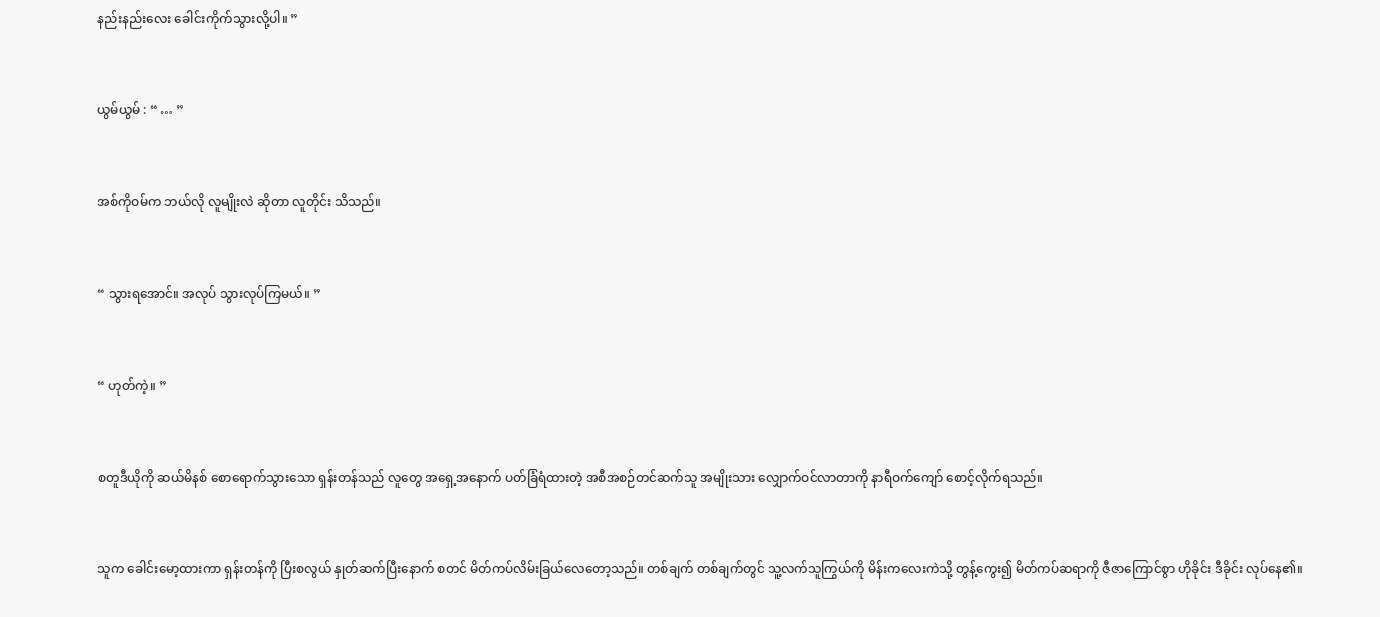နည်းနည်းလေး ခေါင်းကိုက်သွားလို့ပါ။ ”


ယွမ်ယွမ် : “ … ”


အစ်ကိုဝမ်က ဘယ်လို လူမျိုးလဲ ဆိုတာ လူတိုင်း သိသည်။


“ သွားရအောင်။ အလုပ် သွားလုပ်ကြမယ်။ ”


“ ဟုတ်ကဲ့။ ”


စတူဒီယိုကို ဆယ်မိနစ် စောရောက်သွားသော ရှန်းတန်သည် လူတွေ အရှေ့အနောက် ပတ်ခြံရံထားတဲ့ အစီအစဉ်တင်ဆက်သူ အမျိုးသား လျှောက်ဝင်လာတာကို နာရီဝက်ကျော် စောင့်လိုက်ရသည်။


သူက ခေါင်းမော့ထားကာ ရှန်းတန်ကို ပြီးစလွယ် နှုတ်ဆက်ပြီးနောက် စတင် မိတ်ကပ်လိမ်းခြယ်လေတော့သည်။ တစ်ချက် တစ်ချက်တွင် သူ့လက်သူကြွယ်ကို မိန်းကလေးကဲသို့ တွန့်ကွေး၍ မိတ်ကပ်ဆရာကို ဇီဇာကြောင်စွာ ဟိုခိုင်း ဒီခိုင်း လုပ်နေ၏။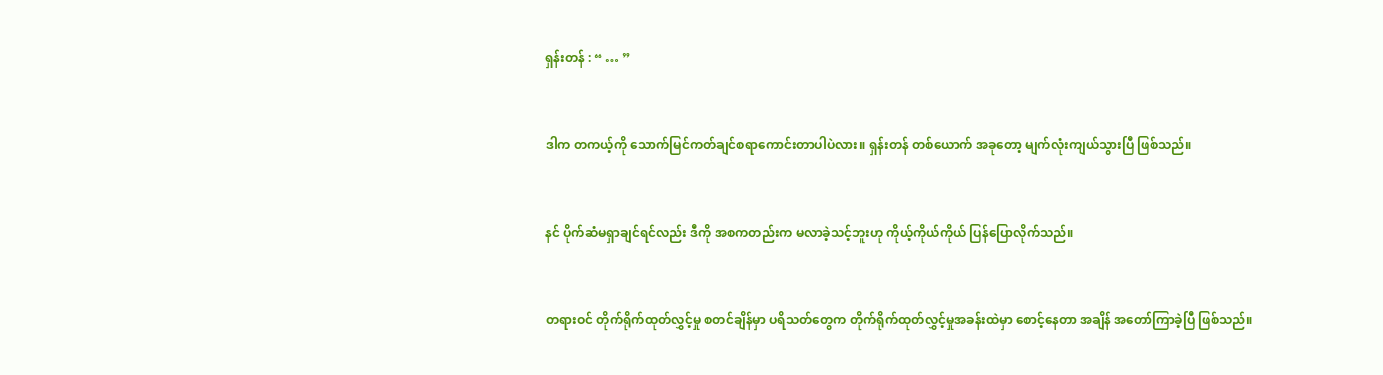ရှန်းတန် : “ … ”


ဒါက တကယ့်ကို သောက်မြင်ကတ်ချင်စရာကောင်းတာပါပဲလား။ ရှန်းတန် တစ်ယောက် အခုတော့ မျက်လုံးကျယ်သွားပြီ ဖြစ်သည်။


နင် ပိုက်ဆံမရှာချင်ရင်လည်း ဒီကို အစကတည်းက မလာခဲ့သင့်ဘူးဟု ကိုယ့်ကိုယ်ကိုယ် ပြန်ပြောလိုက်သည်။


တရားဝင် တိုက်ရိုက်ထုတ်လွှင့်မှု စတင်ချိန်မှာ ပရိသတ်တွေက တိုက်ရိုက်ထုတ်လွှင့်မှုအခန်းထဲမှာ စောင့်နေတာ အချိန် အတော်ကြာခဲ့ပြီ ဖြစ်သည်။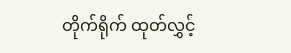တိုက်ရိုက် ထုတ်လွှင့်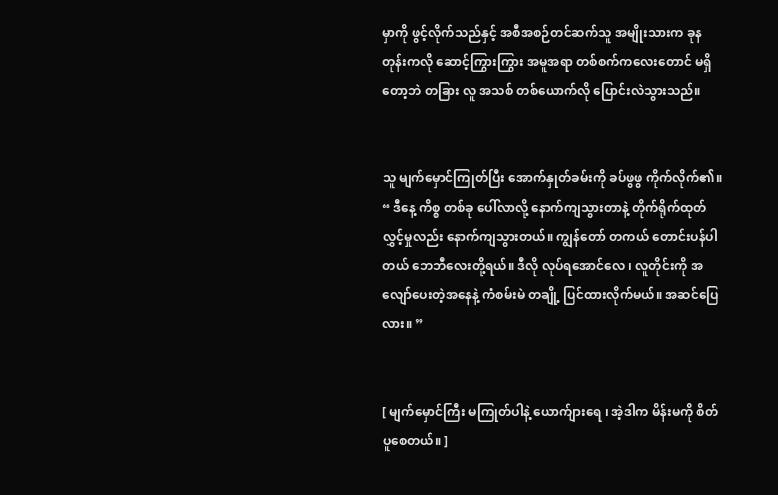မှာကို ဖွင့်လိုက်သည်နှင့် အစီအစဉ်တင်ဆက်သူ အမျိုးသားက ခုနတုန်းကလို ဆောင့်ကြွားကြွား အမူအရာ တစ်စက်ကလေးတောင် မရှိတော့ဘဲ တခြား လူ အသစ် တစ်ယောက်လို ပြောင်းလဲသွားသည်။


သူ မျက်မှောင်ကြုတ်ပြီး အောက်နှုတ်ခမ်းကို ခပ်ဖွဖွ ကိုက်လိုက်၏။ “ ဒီနေ့ ကိစ္စ တစ်ခု ပေါ်လာလို့ နောက်ကျသွားတာနဲ့ တိုက်ရိုက်ထုတ်လွှင့်မှုလည်း နောက်ကျသွားတယ်။ ကျွန်တော် တကယ် တောင်းပန်ပါတယ် ဘေဘီလေးတို့ရယ်။ ဒီလို လုပ်ရအောင်လေ ၊ လူတိုင်းကို အလျော်ပေးတဲ့အနေနဲ့ ကံစမ်းမဲ တချို့ ပြင်ထားလိုက်မယ်။ အဆင်ပြေလား။ ”


[ မျက်မှောင်ကြီး မကြုတ်ပါနဲ့ ယောက်ျားရေ ၊ အဲ့ဒါက မိန်းမကို စိတ်ပူစေတယ်။ ]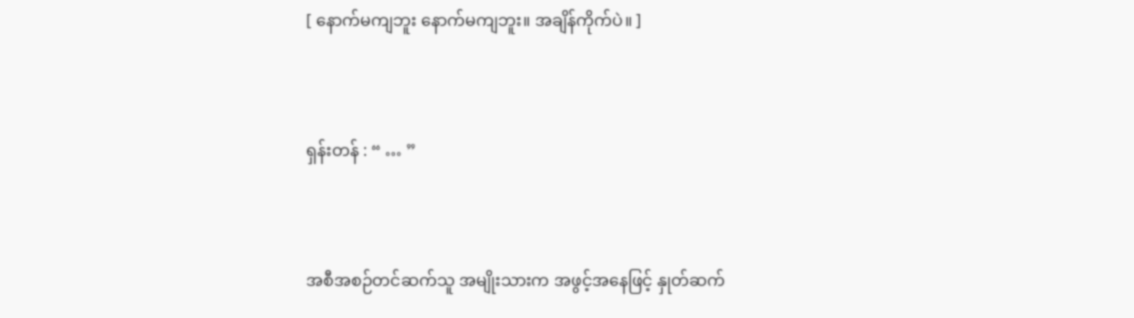[ နောက်မကျဘူး နောက်မကျဘူး။ အချိန်ကိုက်ပဲ။ ]


ရှန်းတန် : “ … ”


အစီအစဉ်တင်ဆက်သူ အမျိုးသားက အဖွင့်အနေဖြင့် နှုတ်ဆက်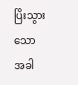ပြိးသွားသောအခါ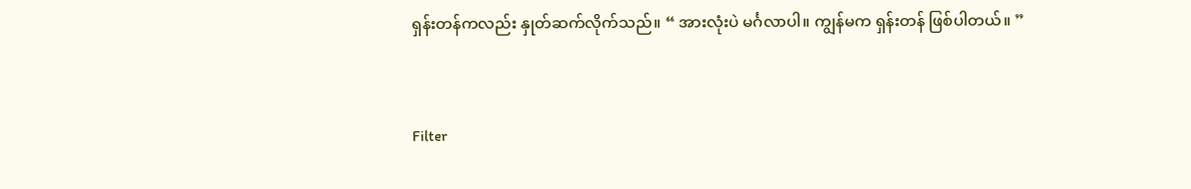ရှန်းတန်ကလည်း နှုတ်ဆက်လိုက်သည်။ “ အားလုံးပဲ မင်္ဂလာပါ။ ကျွန်မက ရှန်းတန် ဖြစ်ပါတယ်။ ”


Filter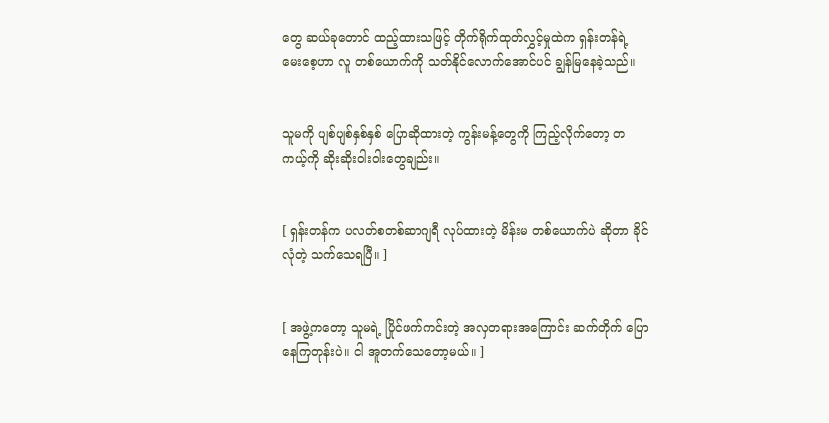တွေ ဆယ်ခုတောင် ထည့်ထားသဖြင့် တိုက်ရိုက်ထုတ်လွှင့်မှုထဲက ရှန်းတန်ရဲ့ မေးစေ့ဟာ လူ တစ်ယောက်ကို သတ်နိုင်လောက်အောင်ပင် ချွန်မြနေခဲ့သည်။


သူမကို ပျစ်ပျစ်နှစ်နှစ် ပြောဆိုထားတဲ့ ကွန်းမန့်တွေကို ကြည့်လိုက်တော့ တကယ့်ကို ဆိုးဆိုးဝါးဝါးတွေချည်း။


[ ရှန်းတန်က ပလတ်စတစ်ဆာဂျရီ လုပ်ထားတဲ့ မိန်းမ တစ်ယောက်ပဲ ဆိုတာ ခိုင်လုံတဲ့ သက်သေရပြီ။ ]


[ အဖွဲ့ကတော့ သူမရဲ့ ပြိုင်ဖက်ကင်းတဲ့ အလှတရားအကြောင်း ဆက်တိုက် ပြောနေကြတုန်းပဲ။ ငါ အူတက်သေတော့မယ်။ ]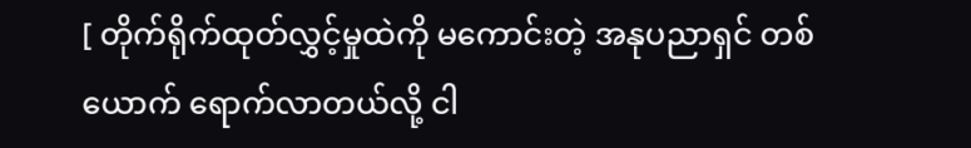[ တိုက်ရိုက်ထုတ်လွှင့်မှုထဲကို မကောင်းတဲ့ အနုပညာရှင် တစ်ယောက် ရောက်လာတယ်လို့ ငါ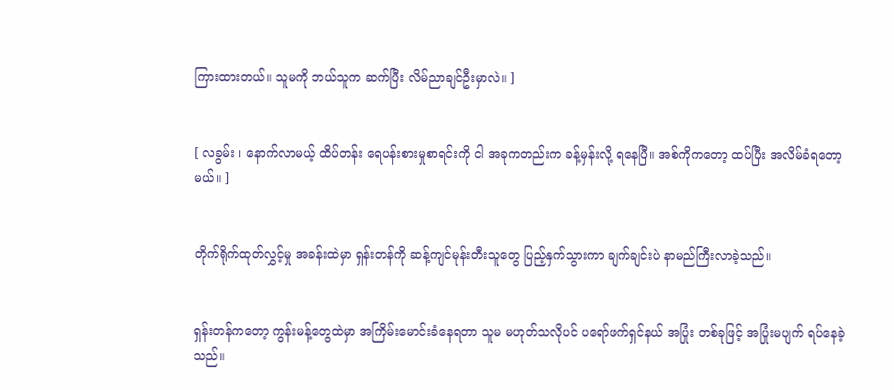ကြားထားတယ်။ သူမကို ဘယ်သူက ဆက်ပြီး လိမ်ညာချင်ဦးမှာလဲ။ ]


[ လခွမ်း ၊ နောက်လာမယ့် ထိပ်တန်း ရေပန်းစားမှုစာရင်းကို ငါ အခုကတည်းက ခန့်မှန်းလို့ ရနေပြီ။ အစ်ကိုကတော့ ထပ်ပြီး အလိမ်ခံရတော့မယ်။ ]


တိုက်ရိုက်ထုတ်လွှင့်မှု အခန်းထဲမှာ ရှန်းတန်ကို ဆန့်ကျင်မုန်းတီးသူတွေ ပြည့်နှက်သွားကာ ချက်ချင်းပဲ နာမည်ကြီးလာခဲ့သည်။


ရှန်းတန်ကတော့ ကွန်းမန့်တွေထဲမှာ အကြိမ်းမောင်းခံနေရတာ သူမ မဟုတ်သလိုပင် ပရော်ဖက်ရှင်နယ် အပြုံး တစ်ခုဖြင့် အပြုံးမပျက် ရပ်နေခဲ့သည်။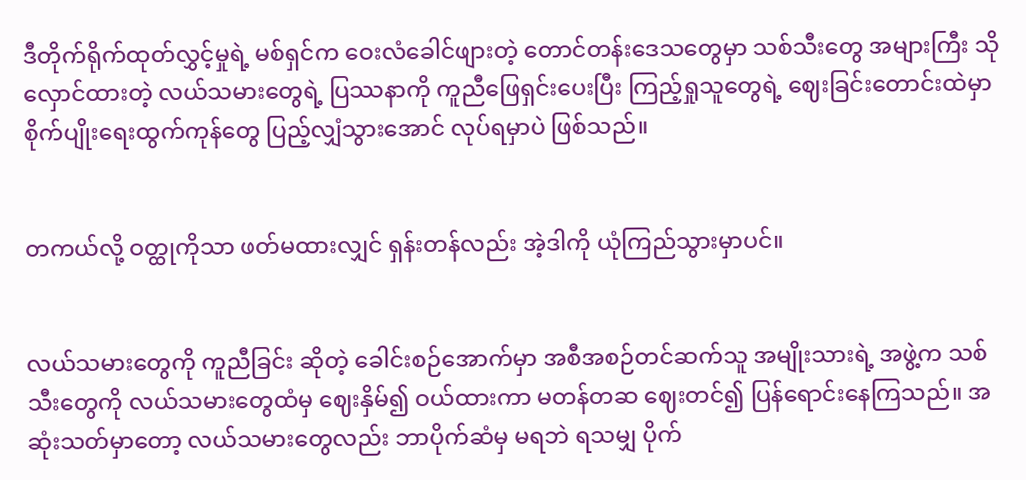ဒီတိုက်ရိုက်ထုတ်လွှင့်မှုရဲ့ မစ်ရှင်က ဝေးလံခေါင်ဖျားတဲ့ တောင်တန်းဒေသတွေမှာ သစ်သီးတွေ အများကြီး သိုလှောင်ထားတဲ့ လယ်သမားတွေရဲ့ ပြဿနာကို ကူညီဖြေရှင်းပေးပြီး ကြည့်ရှုသူတွေရဲ့ ဈေးခြင်းတောင်းထဲမှာ စိုက်ပျိုးရေးထွက်ကုန်တွေ ပြည့်လျှံသွားအောင် လုပ်ရမှာပဲ ဖြစ်သည်။


တကယ်လို့ ဝတ္ထုကိုသာ ဖတ်မထားလျှင် ရှန်းတန်လည်း အဲ့ဒါကို ယုံကြည်သွားမှာပင်။


လယ်သမားတွေကို ကူညီခြင်း ဆိုတဲ့ ခေါင်းစဉ်အောက်မှာ အစီအစဉ်တင်ဆက်သူ အမျိုးသားရဲ့ အဖွဲ့က သစ်သီးတွေကို လယ်သမားတွေထံမှ ဈေးနှိမ်၍ ဝယ်ထားကာ မတန်တဆ ဈေးတင်၍ ပြန်ရောင်းနေကြသည်။ အဆုံးသတ်မှာတော့ လယ်သမားတွေလည်း ဘာပိုက်ဆံမှ မရဘဲ ရသမျှ ပိုက်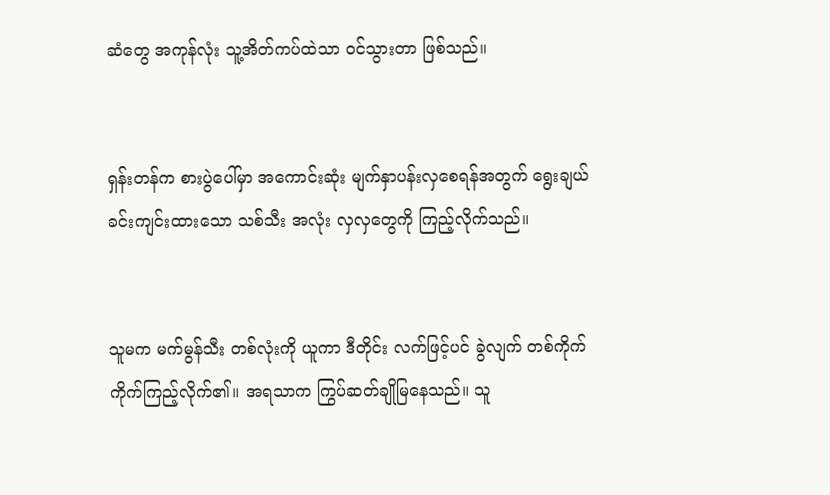ဆံတွေ အကုန်လုံး သူ့အိတ်ကပ်ထဲသာ ဝင်သွားတာ ဖြစ်သည်။


ရှန်းတန်က စားပွဲပေါ်မှာ အကောင်းဆုံး မျက်နှာပန်းလှစေရန်အတွက် ရွေးချယ် ခင်းကျင်းထားသော သစ်သီး အလုံး လှလှတွေကို ကြည့်လိုက်သည်။


သူမက မက်မွန်သီး တစ်လုံးကို ယူကာ ဒီတိုင်း လက်ဖြင့်ပင် ခွဲလျက် တစ်ကိုက် ကိုက်ကြည့်လိုက်၏။ အရသာက ကြွပ်ဆတ်ချိုမြနေသည်။ သူ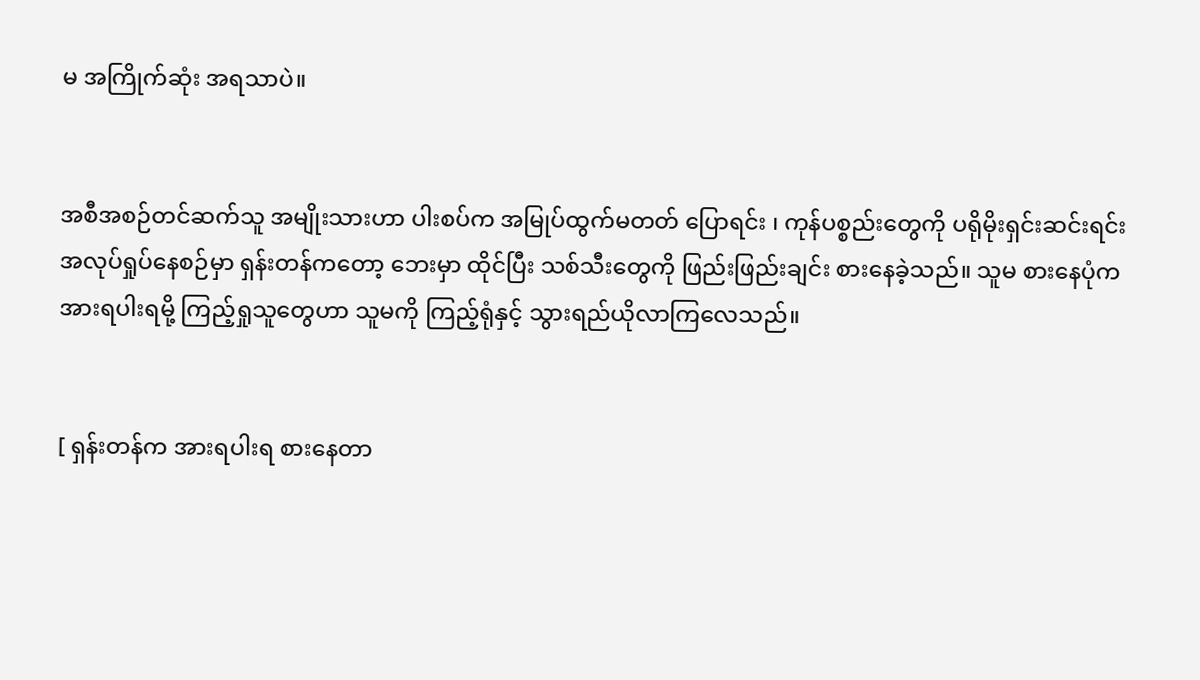မ အကြိုက်ဆုံး အရသာပဲ။


အစီအစဉ်တင်ဆက်သူ အမျိုးသားဟာ ပါးစပ်က အမြုပ်ထွက်မတတ် ပြောရင်း ၊ ကုန်ပစ္စည်းတွေကို ပရိုမိုးရှင်းဆင်းရင်း အလုပ်ရှုပ်နေစဉ်မှာ ရှန်းတန်ကတော့ ဘေးမှာ ထိုင်ပြီး သစ်သီးတွေကို ဖြည်းဖြည်းချင်း စားနေခဲ့သည်။ သူမ စားနေပုံက အားရပါးရမို့ ကြည့်ရှုသူတွေဟာ သူမကို ကြည့်ရုံနှင့် သွားရည်ယိုလာကြလေသည်။


[ ရှန်းတန်က အားရပါးရ စားနေတာ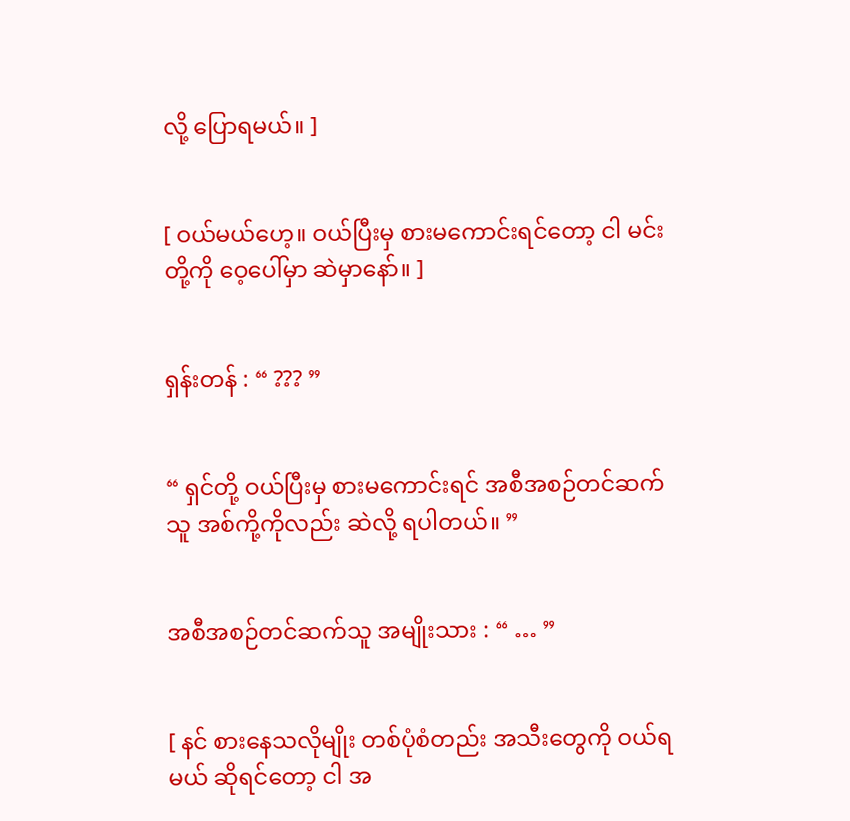လို့ ပြောရမယ်။ ]


[ ဝယ်မယ်ဟေ့။ ဝယ်ပြီးမှ စားမကောင်းရင်တော့ ငါ မင်းတို့ကို ဝေ့ပေါ်မှာ ဆဲမှာနော်။ ]


ရှန်းတန် : “ ??? ”


“ ရှင်တို့ ဝယ်ပြီးမှ စားမကောင်းရင် အစီအစဉ်တင်ဆက်သူ အစ်ကို့ကိုလည်း ဆဲလို့ ရပါတယ်။ ”


အစီအစဉ်တင်ဆက်သူ အမျိုးသား : “ … ”


[ နင် စားနေသလိုမျိုး တစ်ပုံစံတည်း အသီးတွေကို ဝယ်ရမယ် ဆိုရင်တော့ ငါ အ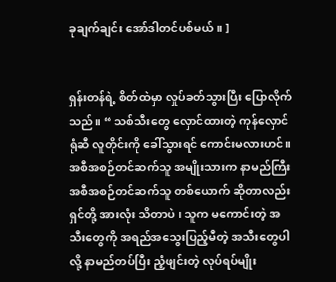ခုချက်ချင်း အော်ဒါတင်ပစ်မယ်။ ]


ရှန်းတန်ရဲ့ စိတ်ထဲမှာ လှုပ်ခတ်သွားပြီး ပြောလိုက်သည်။ “ သစ်သီးတွေ လှောင်ထားတဲ့ ကုန်လှောင်ရုံဆီ လူတိုင်းကို ခေါ်သွားရင် ကောင်းမလားဟင်။ အစီအစဉ်တင်ဆက်သူ အမျိုးသားက နာမည်ကြီး အစီအစဉ်တင်ဆက်သူ တစ်ယောက် ဆိုတာလည်း ရှင်တို့ အားလုံး သိတာပဲ ၊ သူက မကောင်းတဲ့ အသီးတွေကို အရည်အသွေးပြည့်မီတဲ့ အသီးတွေပါလို့ နာမည်တပ်ပြီး ညံ့ဖျင်းတဲ့ လုပ်ရပ်မျိုး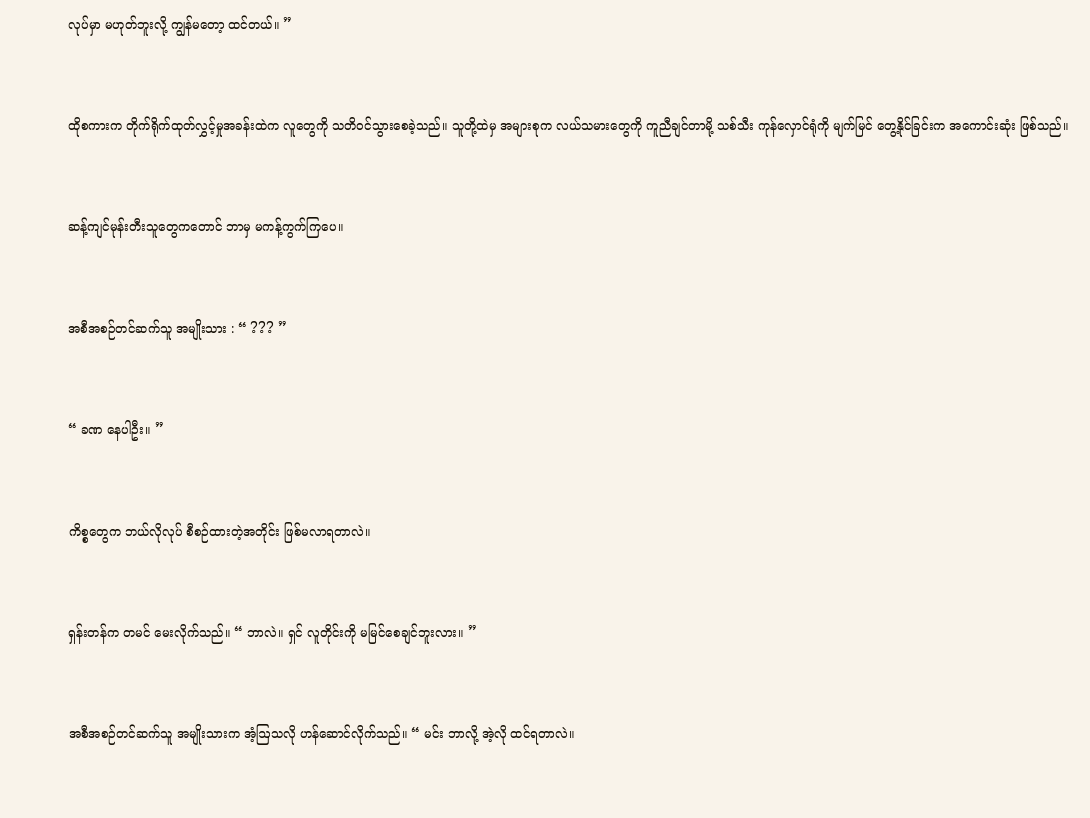လုပ်မှာ မဟုတ်ဘူးလို့ ကျွန်မတော့ ထင်တယ်။ ”


ထိုစကားက တိုက်ရိုက်ထုတ်လွှင့်မှုအခန်းထဲက လူတွေကို သတိဝင်သွားစေခဲ့သည်။ သူတို့ထဲမှ အများစုက လယ်သမားတွေကို ကူညီချင်တာမို့ သစ်သီး ကုန်လှောင်ရုံကို မျက်မြင် တွေ့နိုင်ခြင်းက အကောင်းဆုံး ဖြစ်သည်။


ဆန့်ကျင်မုန်းတီးသူတွေကတောင် ဘာမှ မကန့်ကွက်ကြပေ။


အစီအစဉ်တင်ဆက်သူ အမျိုးသား : “ ??? ”


“ ခဏ နေပါဦး။ ”


ကိစ္စတွေက ဘယ်လိုလုပ် စီစဉ်ထားတဲ့အတိုင်း ဖြစ်မလာရတာလဲ။


ရှန်းတန်က တမင် မေးလိုက်သည်။ “ ဘာလဲ။ ရှင် လူတိုင်းကို မမြင်စေချင်ဘူးလား။ ”


အစီအစဉ်တင်ဆက်သူ အမျိုးသားက အံ့ဩသလို ဟန်ဆောင်လိုက်သည်။ “ မင်း ဘာလို့ အဲ့လို ထင်ရတာလဲ။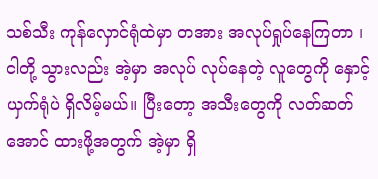သစ်သီး ကုန်လှောင်ရုံထဲမှာ တအား အလုပ်ရှုပ်နေကြတာ ၊ ငါတို့ သွားလည်း အဲ့မှာ အလုပ် လုပ်နေတဲ့ လူတွေကို နှောင့်ယှက်ရုံပဲ ရှိလိမ့်မယ်။ ပြီးတော့ အသီးတွေကို လတ်ဆတ်အောင် ထားဖို့အတွက် အဲ့မှာ ရှိ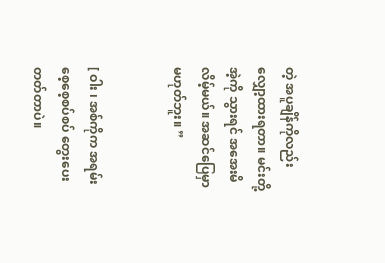တဲ့ အပူချိန်ကိုလည်း လျှော့ထားရတာ။ မင်းတို့ အဲ့ကို သွားရင် အအေးမိလိမ့်မယ်။ အဆင်‌ပြေမှာ မဟုတ်ဘူး။ ”


[ ဝါး ၊ အစ်ကိုက အရမ်း စေ့စေ့စပ်စပ် တွေးပေးတတ်တာပဲ။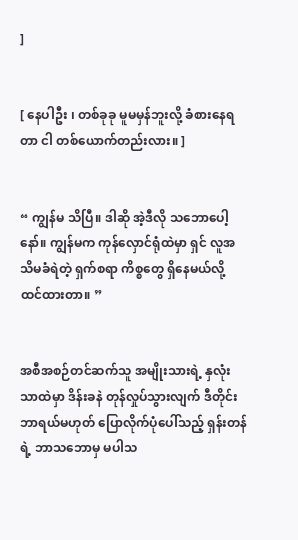]


[ နေပါဦး ၊ တစ်ခုခု မူမမှန်ဘူးလို့ ခံစားနေရတာ ငါ တစ်ယောက်တည်းလား။ ]


“ ကျွန်မ သိပြီ။ ဒါဆို အဲ့ဒီလို သဘောပေါ့နော်။ ကျွန်မက ကုန်လှောင်ရုံထဲမှာ ရှင် လူအသိမခံရဲတဲ့ ရှက်စရာ ကိစ္စတွေ ရှိနေမယ်လို့ ထင်ထားတာ။ ”


အစီအစဉ်တင်ဆက်သူ အမျိုးသားရဲ့ နှလုံးသာထဲမှာ ဒိန်းခနဲ တုန်လှုပ်သွားလျက် ဒီတိုင်း ဘာရယ်မဟုတ် ပြောလိုက်ပုံပေါ်သည့် ရှန်းတန်ရဲ့ ဘာသဘောမှ မပါသ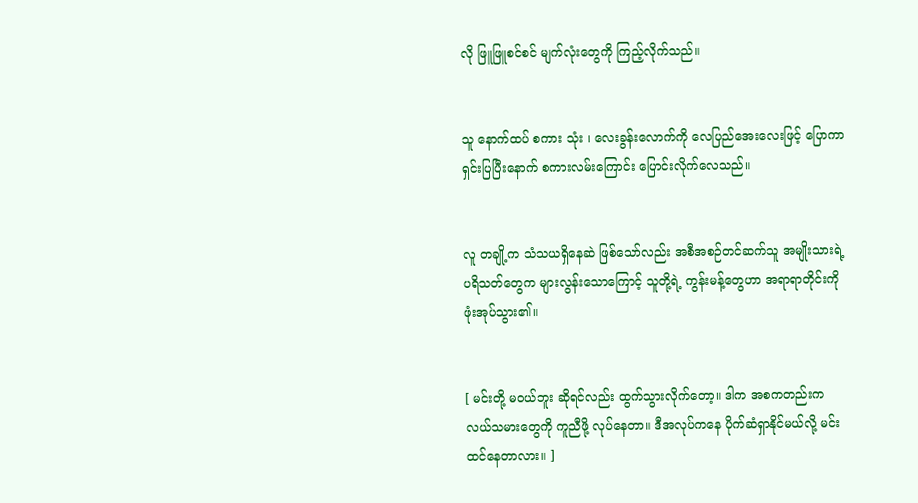လို ဖြူဖြူစင်စင် မျက်လုံးတွေကို ကြည့်လိုက်သည်။


သူ နောက်ထပ် စကား သုံး ၊ လေးခွန်းလောက်ကို လေပြည်အေးလေးဖြင့် ပြောကာ ရှင်းပြပြီးနောက် စကားလမ်းကြောင်း ပြောင်းလိုက်လေသည်။


လူ တချို့က သံသယရှိနေဆဲ ဖြစ်သော်လည်း အစီအစဉ်တင်ဆက်သူ အမျိုးသားရဲ့ ပရိသတ်တွေက များလွန်းသောကြောင့် သူတို့ရဲ့ ကွန်းမန့်တွေဟာ အရာရာတိုင်းကို ဖုံးအုပ်သွား၏။


[ မင်းတို့ မဝယ်ဘူး ဆိုရင်လည်း ထွက်သွားလိုက်တော့။ ဒါက အစကတည်းက လယ်သမားတွေကို ကူညီဖို့ လုပ်နေတာ။ ဒီအလုပ်ကနေ ပိုက်ဆံရှာနိုင်မယ်လို့ မင်း ထင်နေတာလား။ ]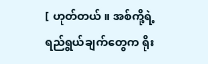[ ဟုတ်တယ်။ အစ်ကို့ရဲ့ ရည်ရွယ်ချက်တွေက ရိုး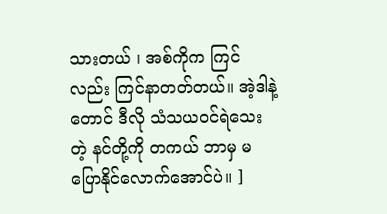သားတယ် ၊ အစ်ကိုက ကြင်လည်း ကြင်နာတတ်တယ်။ အဲ့ဒါနဲ့တောင် ဒီလို သံသယဝင်ရဲသေးတဲ့ နင်တို့ကို တကယ် ဘာမှ မပြောနိုင်လောက်အောင်ပဲ။ ]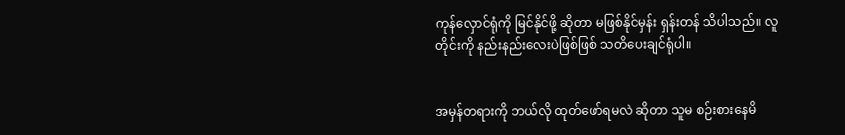ကုန်လှောင်ရုံကို မြင်နိုင်ဖို့ ဆိုတာ မဖြစ်နိုင်မှန်း ရှန်းတန် သိပါသည်။ လူတိုင်းကို နည်းနည်းလေးပဲဖြစ်ဖြစ် သတိပေးချင်ရုံပါ။


အမှန်တရားကို ဘယ်လို ထုတ်ဖော်ရမလဲ ဆိုတာ သူမ စဉ်းစားနေမိ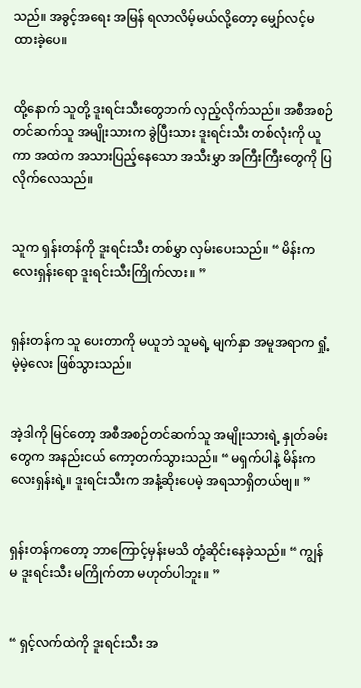သည်။ အခွင့်အရေး အမြန် ရလာလိမ့်မယ်လို့တော့ မျှော်လင့်မထားခဲ့ပေ။


ထို့နောက် သူတို့ ဒူးရင်းသီးတွေဘက် လှည့်လိုက်သည်။ အစီအစဉ်တင်ဆက်သူ အမျိုးသားက ခွဲပြီးသား ဒူးရင်းသီး တစ်လုံးကို ယူကာ အထဲက အသားပြည့်နေသော အသီးမွှာ အကြီးကြီးတွေကို ပြလိုက်လေသည်။


သူက ရှန်းတန်ကို ဒူးရင်းသီး တစ်မွှာ လှမ်းပေးသည်။ “ မိန်းကလေးရှန်းရော ဒူးရင်းသီးကြိုက်လား။ ”


ရှန်းတန်က သူ ပေးတာကို မယူဘဲ သူမရဲ့ မျက်နှာ အမူအရာက ရှုံ့မဲ့မဲ့လေး ဖြစ်သွားသည်။


အဲ့ဒါကို မြင်တော့ အစီအစဉ်တင်ဆက်သူ အမျိုးသားရဲ့ နှုတ်ခမ်းတွေက အနည်းငယ် ကော့တက်သွားသည်။ “ မရှက်ပါနဲ့ မိန်းကလေးရှန်းရဲ့။ ဒူးရင်းသီးက အနံ့ဆိုးပေမဲ့ အရသာရှိတယ်ဗျ။ ”


ရှန်းတန်ကတော့ ဘာကြောင့်မှန်းမသိ တုံ့ဆိုင်းနေခဲ့သည်။ “ ကျွန်မ ဒူးရင်းသီး မကြိုက်တာ မဟုတ်ပါဘူး။ ”


“ ရှင့်လက်ထဲကို ဒူးရင်းသီး အ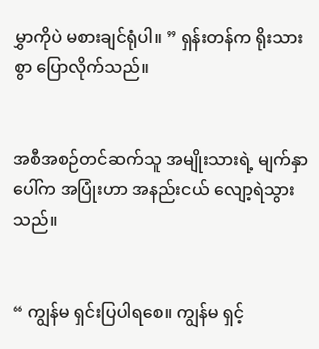မွှာကိုပဲ မစားချင်ရုံပါ။ ” ရှန်းတန်က ရိုးသားစွာ ပြောလိုက်သည်။


အစီအစဉ်တင်ဆက်သူ အမျိုးသားရဲ့ မျက်နှာပေါ်က အပြုံးဟာ အနည်းငယ် လျော့ရဲသွားသည်။


“ ကျွန်မ ရှင်းပြပါရစေ။ ကျွန်မ ရှင့်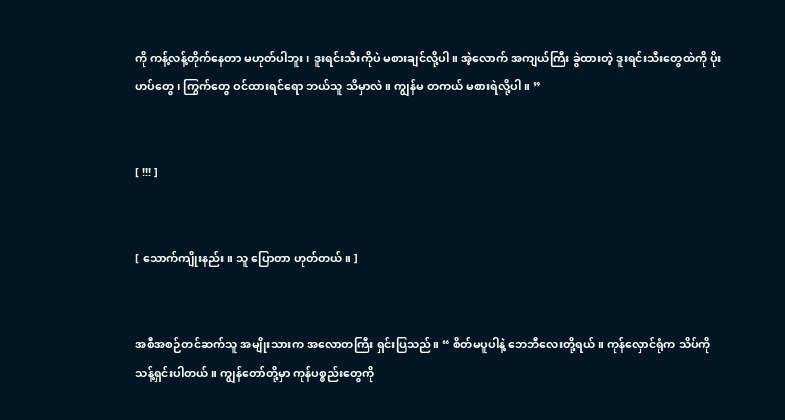ကို ကန့်လန့်တိုက်နေတာ မဟုတ်ပါဘူး ၊ ဒူးရင်းသီးကိုပဲ မစားချင်လို့ပါ။ အဲ့လောက် အကျယ်ကြီး ခွဲထားတဲ့ ဒူးရင်းသီးတွေထဲကို ပိုးဟပ်တွေ ၊ ကြွက်တွေ ဝင်ထားရင်ရော ဘယ်သူ သိမှာလဲ။ ကျွန်မ တကယ် မစားရဲလို့ပါ။ ”


[ !!! ]


[ သောက်ကျိုးနည်း။ သူ ပြောတာ ဟုတ်တယ်။ ]


အစီအစဉ်တင်ဆက်သူ အမျိုးသားက အလောတကြီး ရှင်းပြသည်။ “ စိတ်မပူပါနဲ့ ဘေဘီလေးတို့ရယ်။ ကုန်လှောင်ရုံက သိပ်ကို သန့်ရှင်းပါတယ်။ ကျွန်တော်တို့မှာ ကုန်ပစ္စည်းတွေကို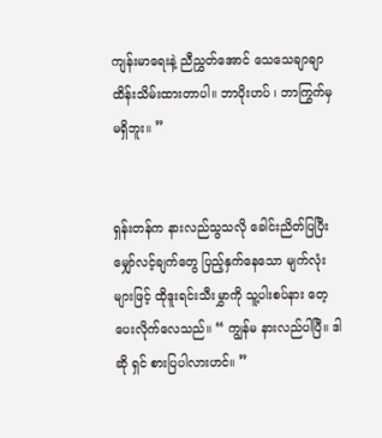ကျန်းမာရေးနဲ့ ညီညွှတ်အောင် သေသေချာချာ ထိန်းသိမ်းထားတာပါ။ ဘာပိုးဟပ် ၊ ဘာကြွက်မှ မရှိဘူး။ ”


ရှန်းတန်က နားလည်သွသလို ခေါင်းညိတ်ပြပြီး မျှော်လင့်ချက်တွေ ပြည့်နှက်နေသော မျက်လုံးများဖြင့် ထိုဒူးရင်းသီးမွှာကို သူ့ပါးစပ်နား တေ့ပေးလိုက်လေသည်။ “ ကျွန်မ နားလည်ပါပြီ။ ဒါဆို ရှင် စားပြပါလားဟင်။ ”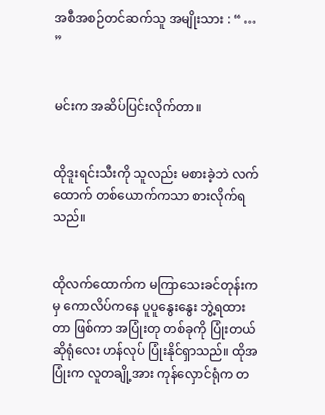အစီအစဉ်တင်ဆက်သူ အမျိုးသား : “ … ”


မင်းက အဆိပ်ပြင်းလိုက်တာ။


ထိုဒူးရင်းသီးကို သူလည်း မစားခဲ့ဘဲ လက်ထောက် တစ်ယောက်ကသာ စားလိုက်ရသည်။


ထိုလက်ထောက်က မကြာသေးခင်တုန်းကမှ ကောလိပ်ကနေ ပူပူနွေးနွေး ဘွဲ့ရထားတာ ဖြစ်ကာ အပြုံးတု တစ်ခုကို ပြုံးတယ် ဆိုရုံလေး ဟန်လုပ် ပြုံးနိုင်ရှာသည်။ ထိုအပြုံးက လူတချို့အား ကုန်လှောင်‌ရုံက တ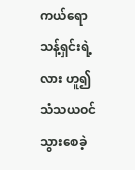ကယ်ရော သန့်ရှင်းရဲ့လား ဟူ၍ သံသယဝင်သွားစေခဲ့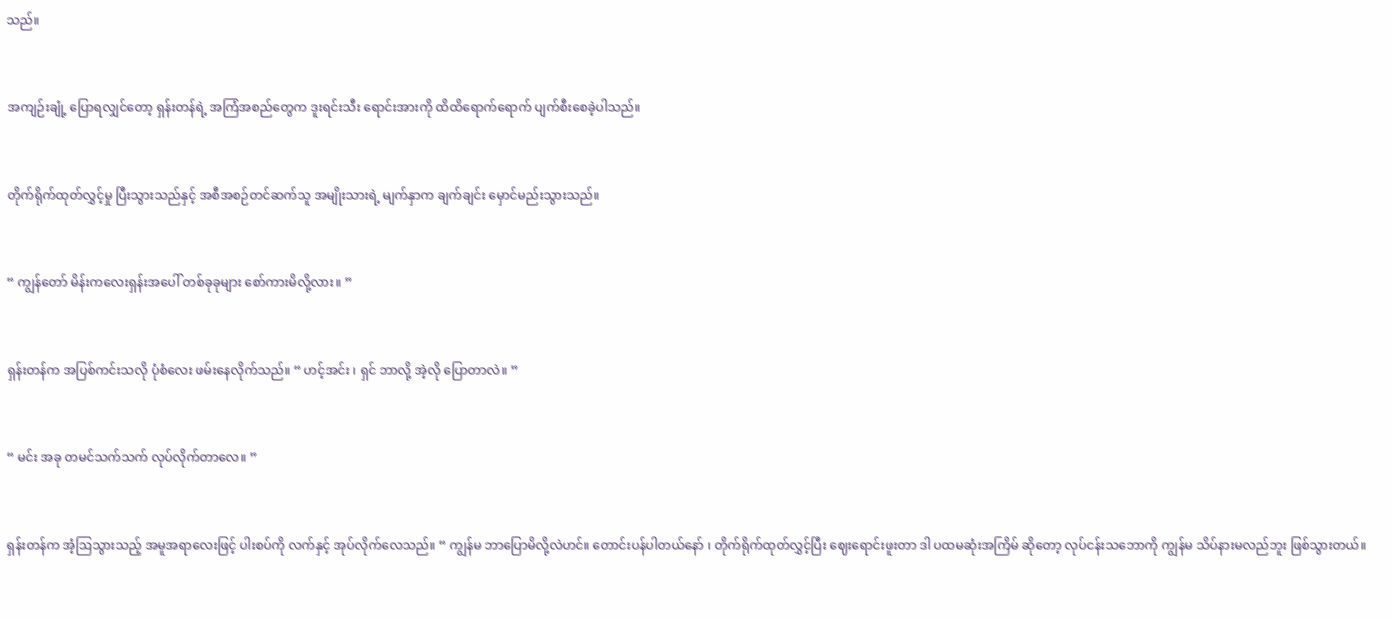သည်။


အကျဉ်းချုံ့ ပြောရလျှင်တော့ ရှန်းတန်ရဲ့ အကြံအစည်တွေက ဒူးရင်းသီး ရောင်းအားကို ထိထိရောက်ရောက် ပျက်စီးစေခဲ့ပါသည်။


တိုက်ရိုက်ထုတ်လွှင့်မှု ပြီးသွားသည်နှင့် အစီအစဉ်တင်ဆက်သူ အမျိုးသားရဲ့ မျက်နှာက ချက်ချင်း မှောင်မည်းသွားသည်။


“ ကျွန်တော် မိန်းကလေးရှန်းအပေါ် တစ်ခုခုများ စော်ကားမိလို့လား။ ”


ရှန်းတန်က အပြစ်ကင်းသလို ပုံစံလေး ဖမ်းနေလိုက်သည်။ “ ဟင့်အင်း ၊ ရှင် ဘာလို့ အဲ့လို ပြောတာလဲ။ ”


“ မင်း အခု တမင်သက်သက် လုပ်လိုက်တာလေ။ ”


ရှန်းတန်က အံ့ဩသွားသည့် အမူအရာလေးဖြင့် ပါးစပ်ကို လက်နှင့် အုပ်လိုက်လေသည်။ “ ကျွန်မ ဘာပြောမိလို့လဲဟင်။ တောင်းပန်ပါတယ်နော် ၊ တိုက်ရိုက်ထုတ်လွှင့်ပြီး ဈေးရောင်းဖူးတာ ဒါ ပထမဆုံးအကြိမ် ဆိုတော့ လုပ်ငန်းသဘောကို ကျွန်မ သိပ်နားမလည်ဘူး ဖြစ်သွားတယ်။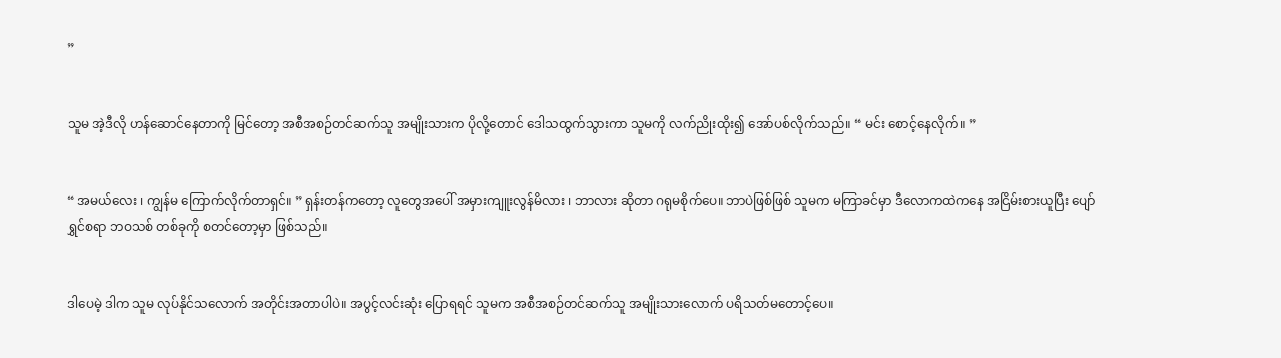”


သူမ အဲ့ဒီလို ဟန်ဆောင်နေတာကို မြင်တော့ အစီအစဉ်တင်ဆက်သူ အမျိုးသားက ပိုလို့တောင် ဒေါသထွက်သွားကာ သူမကို လက်ညိုးထိုး၍ အော်ပစ်လိုက်သည်။ “ မင်း စောင့်နေလိုက်။ ”


“ အမယ်လေး ၊ ကျွန်မ ကြောက်လိုက်တာရှင်။ ” ရှန်းတန်ကတော့ လူတွေအပေါ် အမှားကျူးလွန်မိလား ၊ ဘာလား ဆိုတာ ဂရုမစိုက်ပေ။ ဘာပဲဖြစ်ဖြစ် သူမက မကြာခင်မှာ ဒီလောကထဲကနေ အငြိမ်းစားယူပြီး ပျော်ရွှင်စရာ ဘဝသစ် တစ်ခုကို စတင်တော့မှာ ဖြစ်သည်။


ဒါပေမဲ့ ဒါက သူမ လုပ်နိုင်သလောက် အတိုင်းအတာပါပဲ။ အပွင့်လင်းဆုံး ပြောရရင် သူမက အစီအစဉ်တင်ဆက်သူ အမျိုးသားလောက် ပရိသတ်မတောင့်ပေ။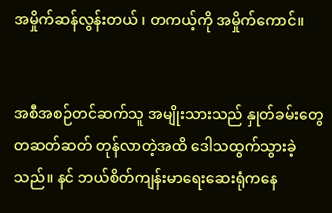အမှိုက်ဆန်လွန်းတယ် ၊ တကယ့်ကို အမှိုက်ကောင်။


အစီအစဉ်တင်ဆက်သူ အမျိုးသားသည် နှုတ်ခမ်းတွေ တဆတ်ဆတ် တုန်‌လာတဲ့အထိ ဒေါသထွက်သွားခဲ့သည်။ နင် ဘယ်စိတ်ကျန်းမာရေးဆေးရုံကနေ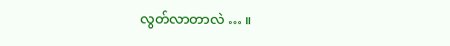လွတ်လာတာလဲ … ။